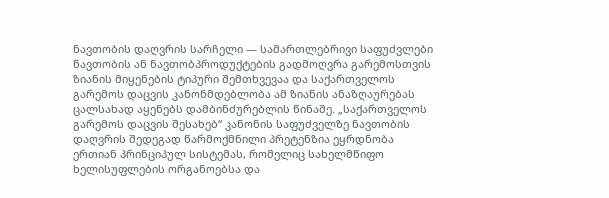ნავთობის დაღვრის სარჩელი — სამართლებრივი საფუძვლები
ნავთობის ან ნავთობპროდუქტების გადმოღვრა გარემოსთვის ზიანის მიყენების ტიპური შემთხვევაა და საქართველოს გარემოს დაცვის კანონმდებლობა ამ ზიანის ანაზღაურებას ცალსახად აყენებს დამბინძურებლის წინაშე. „საქართველოს გარემოს დაცვის შესახებ“ კანონის საფუძველზე ნავთობის დაღვრის შედეგად წარმოქმნილი პრეტენზია ეყრდნობა ერთიან პრინციპულ სისტემას, რომელიც სახელმწიფო ხელისუფლების ორგანოებსა და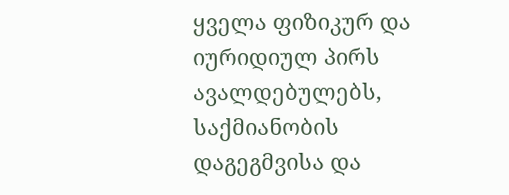ყველა ფიზიკურ და იურიდიულ პირს ავალდებულებს, საქმიანობის დაგეგმვისა და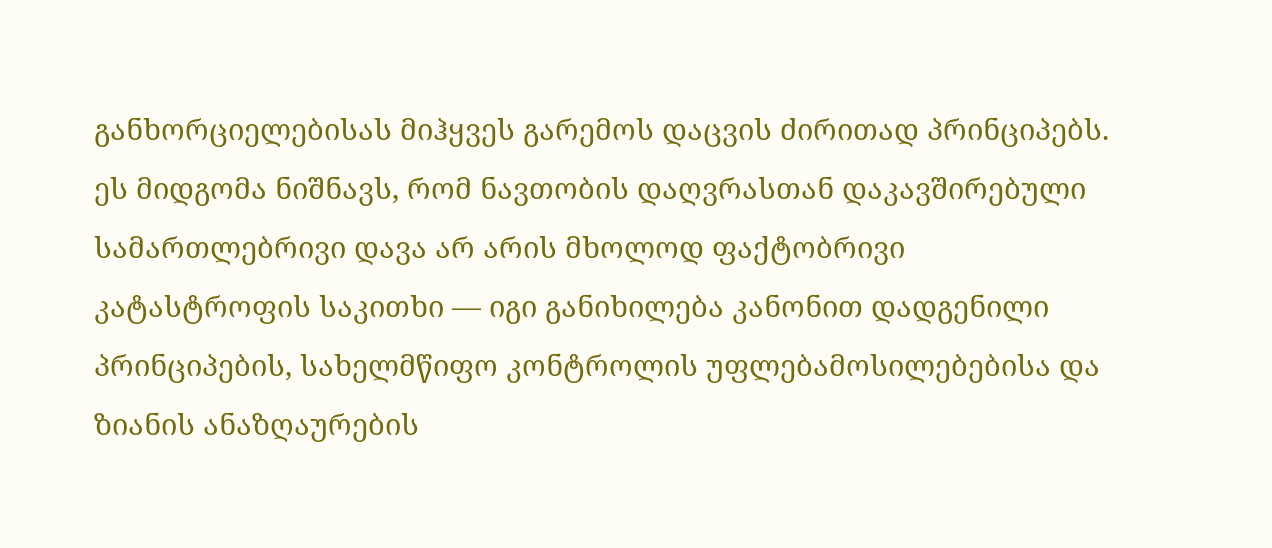განხორციელებისას მიჰყვეს გარემოს დაცვის ძირითად პრინციპებს. ეს მიდგომა ნიშნავს, რომ ნავთობის დაღვრასთან დაკავშირებული სამართლებრივი დავა არ არის მხოლოდ ფაქტობრივი კატასტროფის საკითხი — იგი განიხილება კანონით დადგენილი პრინციპების, სახელმწიფო კონტროლის უფლებამოსილებებისა და ზიანის ანაზღაურების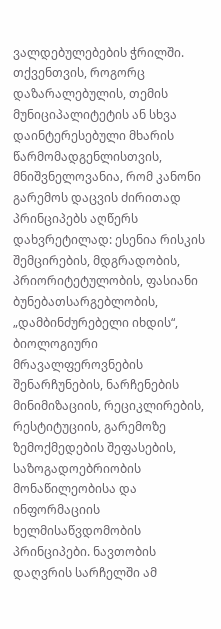ვალდებულებების ჭრილში.
თქვენთვის, როგორც დაზარალებულის, თემის მუნიციპალიტეტის ან სხვა დაინტერესებული მხარის წარმომადგენლისთვის, მნიშვნელოვანია, რომ კანონი გარემოს დაცვის ძირითად პრინციპებს აღწერს დახვრეტილად: ესენია რისკის შემცირების, მდგრადობის, პრიორიტეტულობის, ფასიანი ბუნებათსარგებლობის, „დამბინძურებელი იხდის“, ბიოლოგიური მრავალფეროვნების შენარჩუნების, ნარჩენების მინიმიზაციის, რეციკლირების, რესტიტუციის, გარემოზე ზემოქმედების შეფასების, საზოგადოებრიობის მონაწილეობისა და ინფორმაციის ხელმისაწვდომობის პრინციპები. ნავთობის დაღვრის სარჩელში ამ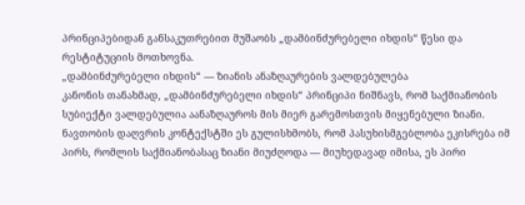პრინციპებიდან განსაკუთრებით მუშაობს „დამბინძურებელი იხდის“ წესი და რესტიტუციის მოთხოვნა.
„დამბინძურებელი იხდის“ — ზიანის ანაზღაურების ვალდებულება
კანონის თანახმად, „დამბინძურებელი იხდის“ პრინციპი ნიშნავს, რომ საქმიანობის სუბიექტი ვალდებულია აანაზღაუროს მის მიერ გარემოსთვის მიყენებული ზიანი. ნავთობის დაღვრის კონტექსტში ეს გულისხმობს, რომ პასუხისმგებლობა ეკისრება იმ პირს, რომლის საქმიანობასაც ზიანი მიუძღოდა — მიუხედავად იმისა, ეს პირი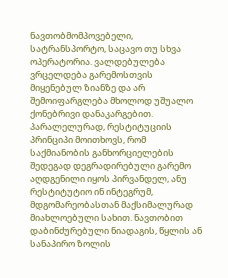ნავთობმომპოვებელი, სატრანსპორტო, საცავო თუ სხვა ოპერატორია. ვალდებულება ვრცელდება გარემოსთვის მიყენებულ ზიანზე და არ შემოიფარგლება მხოლოდ უშუალო ქონებრივი დანაკარგებით.
პარალელურად, რესტიტუციის პრინციპი მოითხოვს, რომ საქმიანობის განხორციელების შედეგად დეგრადირებული გარემო აღდგენილი იყოს პირვანდელ, ანუ რესტიტუტიო ინ ინტეგრუმ, მდგომარეობასთან მაქსიმალურად მიახლოებული სახით. ნავთობით დაბინძურებული ნიადაგის, წყლის ან სანაპირო ზოლის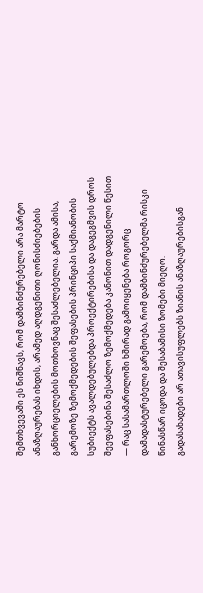შემთხვევაში ეს ნიშნავს, რომ დამბინძურებელი არა მარტო ანაზღაურებას იხდის, არამედ აღდგენითი ღონისძიებების განხორციელების მოთხოვნაც შესაძლებელია. გარდა ამისა, გარემოზე ზემოქმედების შეფასების პრინციპი საქმიანობის სუბიექტს ავალდებულებდა პროექტირებისა და დაგეგმვის დროს შეეფასებინა შესაძლო ზემოქმედება კანონით დადგენილი წესით — რაც სასამართლოში ხშირად გამოიყენება როგორც დამადასტურებელი გარემოება, რომ დამბინძურებელმა რისკი წინასწარ იცოდა და შესაბამისი ზომები მიეღო.
გადასახადები არ ათავისუფლებს ზიანის ანაზღაურებისგან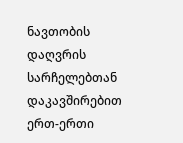ნავთობის დაღვრის სარჩელებთან დაკავშირებით ერთ-ერთი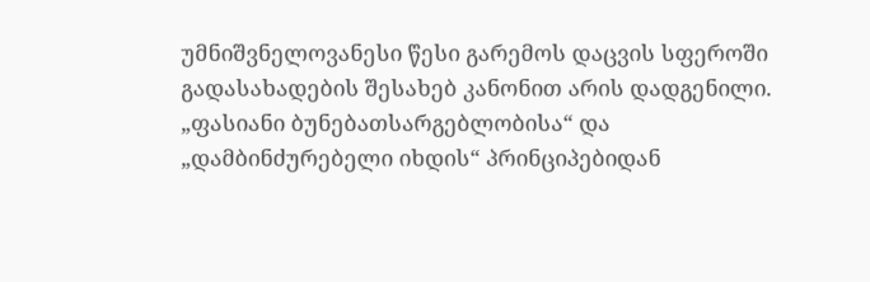უმნიშვნელოვანესი წესი გარემოს დაცვის სფეროში გადასახადების შესახებ კანონით არის დადგენილი. „ფასიანი ბუნებათსარგებლობისა“ და „დამბინძურებელი იხდის“ პრინციპებიდან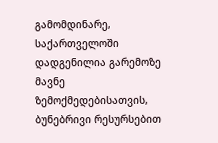გამომდინარე, საქართველოში დადგენილია გარემოზე მავნე ზემოქმედებისათვის, ბუნებრივი რესურსებით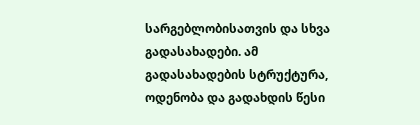სარგებლობისათვის და სხვა გადასახადები. ამ გადასახადების სტრუქტურა, ოდენობა და გადახდის წესი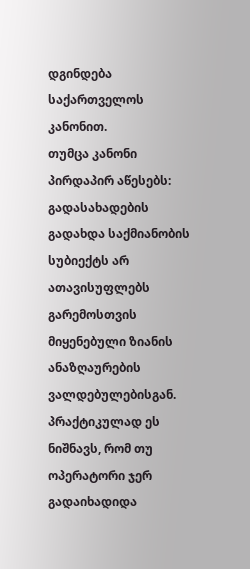დგინდება საქართველოს კანონით.
თუმცა კანონი პირდაპირ აწესებს: გადასახადების გადახდა საქმიანობის სუბიექტს არ ათავისუფლებს გარემოსთვის მიყენებული ზიანის ანაზღაურების ვალდებულებისგან. პრაქტიკულად ეს ნიშნავს, რომ თუ ოპერატორი ჯერ გადაიხადიდა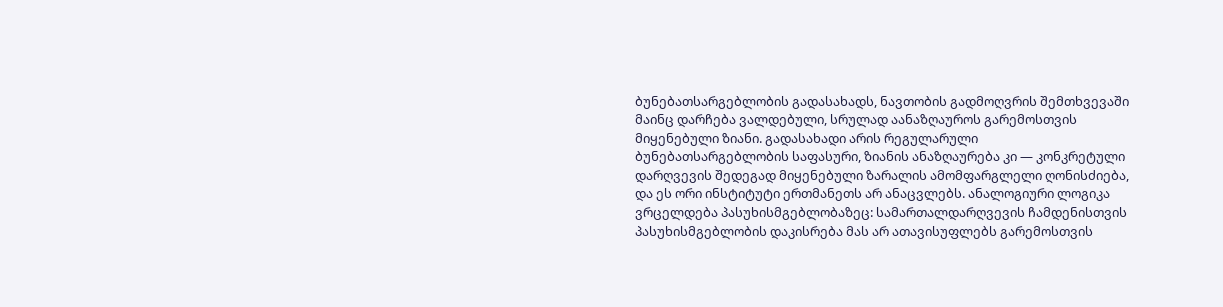ბუნებათსარგებლობის გადასახადს, ნავთობის გადმოღვრის შემთხვევაში მაინც დარჩება ვალდებული, სრულად აანაზღაუროს გარემოსთვის მიყენებული ზიანი. გადასახადი არის რეგულარული ბუნებათსარგებლობის საფასური, ზიანის ანაზღაურება კი — კონკრეტული დარღვევის შედეგად მიყენებული ზარალის ამომფარგლელი ღონისძიება, და ეს ორი ინსტიტუტი ერთმანეთს არ ანაცვლებს. ანალოგიური ლოგიკა ვრცელდება პასუხისმგებლობაზეც: სამართალდარღვევის ჩამდენისთვის პასუხისმგებლობის დაკისრება მას არ ათავისუფლებს გარემოსთვის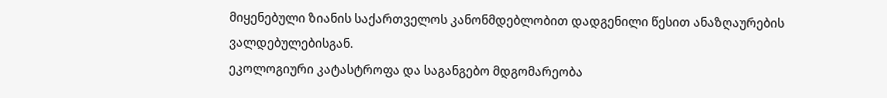მიყენებული ზიანის საქართველოს კანონმდებლობით დადგენილი წესით ანაზღაურების ვალდებულებისგან.
ეკოლოგიური კატასტროფა და საგანგებო მდგომარეობა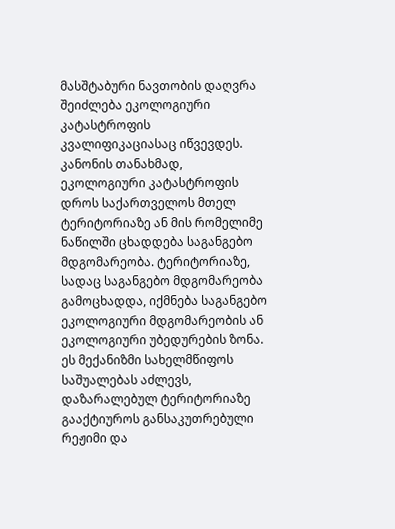მასშტაბური ნავთობის დაღვრა შეიძლება ეკოლოგიური კატასტროფის კვალიფიკაციასაც იწვევდეს. კანონის თანახმად, ეკოლოგიური კატასტროფის დროს საქართველოს მთელ ტერიტორიაზე ან მის რომელიმე ნაწილში ცხადდება საგანგებო მდგომარეობა. ტერიტორიაზე, სადაც საგანგებო მდგომარეობა გამოცხადდა, იქმნება საგანგებო ეკოლოგიური მდგომარეობის ან ეკოლოგიური უბედურების ზონა. ეს მექანიზმი სახელმწიფოს საშუალებას აძლევს, დაზარალებულ ტერიტორიაზე გააქტიუროს განსაკუთრებული რეჟიმი და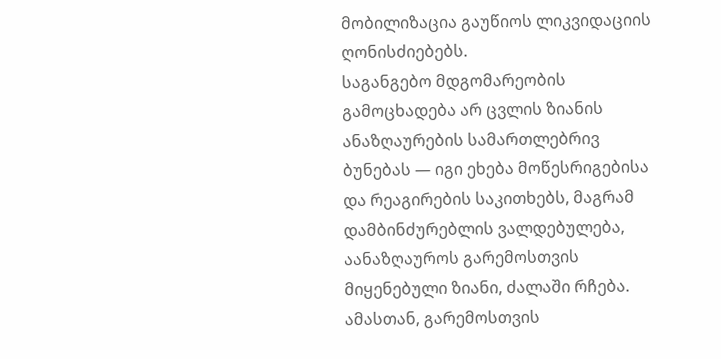მობილიზაცია გაუწიოს ლიკვიდაციის ღონისძიებებს.
საგანგებო მდგომარეობის გამოცხადება არ ცვლის ზიანის ანაზღაურების სამართლებრივ ბუნებას — იგი ეხება მოწესრიგებისა და რეაგირების საკითხებს, მაგრამ დამბინძურებლის ვალდებულება, აანაზღაუროს გარემოსთვის მიყენებული ზიანი, ძალაში რჩება. ამასთან, გარემოსთვის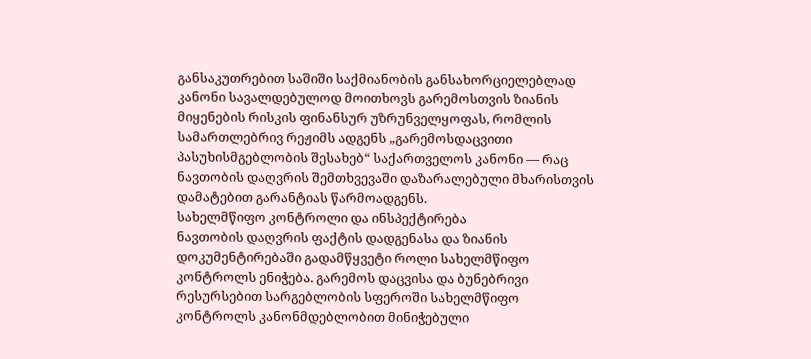განსაკუთრებით საშიში საქმიანობის განსახორციელებლად კანონი სავალდებულოდ მოითხოვს გარემოსთვის ზიანის მიყენების რისკის ფინანსურ უზრუნველყოფას, რომლის სამართლებრივ რეჟიმს ადგენს „გარემოსდაცვითი პასუხისმგებლობის შესახებ“ საქართველოს კანონი — რაც ნავთობის დაღვრის შემთხვევაში დაზარალებული მხარისთვის დამატებით გარანტიას წარმოადგენს.
სახელმწიფო კონტროლი და ინსპექტირება
ნავთობის დაღვრის ფაქტის დადგენასა და ზიანის დოკუმენტირებაში გადამწყვეტი როლი სახელმწიფო კონტროლს ენიჭება. გარემოს დაცვისა და ბუნებრივი რესურსებით სარგებლობის სფეროში სახელმწიფო კონტროლს კანონმდებლობით მინიჭებული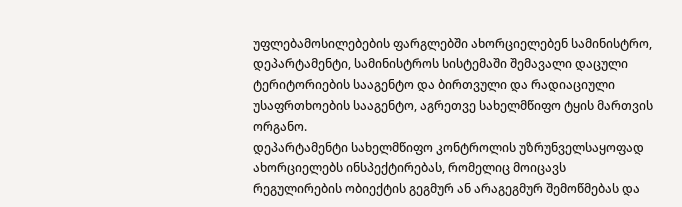უფლებამოსილებების ფარგლებში ახორციელებენ სამინისტრო, დეპარტამენტი, სამინისტროს სისტემაში შემავალი დაცული ტერიტორიების სააგენტო და ბირთვული და რადიაციული უსაფრთხოების სააგენტო, აგრეთვე სახელმწიფო ტყის მართვის ორგანო.
დეპარტამენტი სახელმწიფო კონტროლის უზრუნველსაყოფად ახორციელებს ინსპექტირებას, რომელიც მოიცავს რეგულირების ობიექტის გეგმურ ან არაგეგმურ შემოწმებას და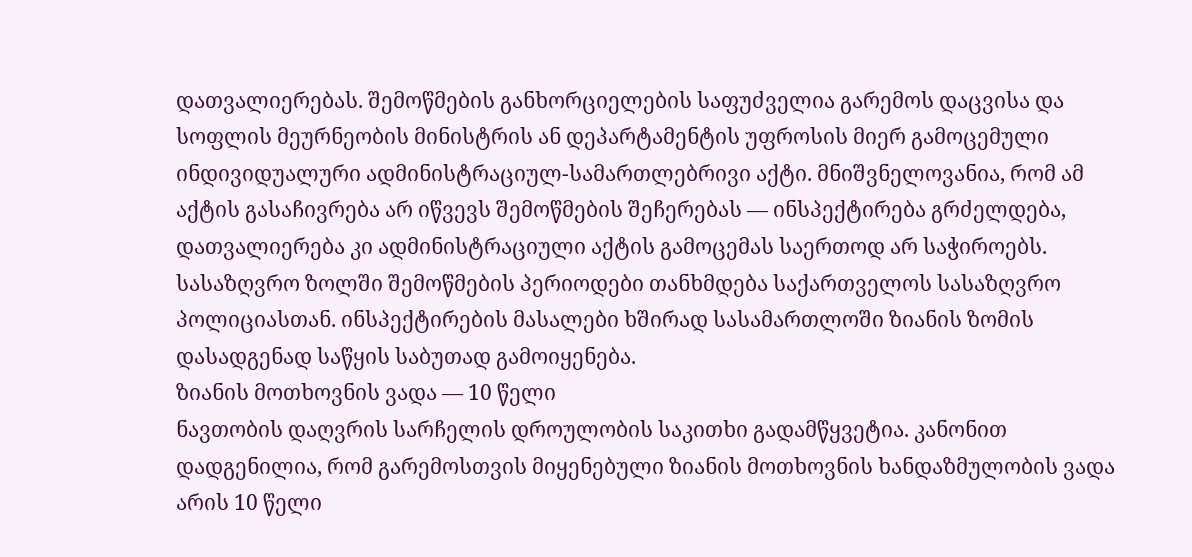დათვალიერებას. შემოწმების განხორციელების საფუძველია გარემოს დაცვისა და სოფლის მეურნეობის მინისტრის ან დეპარტამენტის უფროსის მიერ გამოცემული ინდივიდუალური ადმინისტრაციულ-სამართლებრივი აქტი. მნიშვნელოვანია, რომ ამ აქტის გასაჩივრება არ იწვევს შემოწმების შეჩერებას — ინსპექტირება გრძელდება, დათვალიერება კი ადმინისტრაციული აქტის გამოცემას საერთოდ არ საჭიროებს. სასაზღვრო ზოლში შემოწმების პერიოდები თანხმდება საქართველოს სასაზღვრო პოლიციასთან. ინსპექტირების მასალები ხშირად სასამართლოში ზიანის ზომის დასადგენად საწყის საბუთად გამოიყენება.
ზიანის მოთხოვნის ვადა — 10 წელი
ნავთობის დაღვრის სარჩელის დროულობის საკითხი გადამწყვეტია. კანონით დადგენილია, რომ გარემოსთვის მიყენებული ზიანის მოთხოვნის ხანდაზმულობის ვადა არის 10 წელი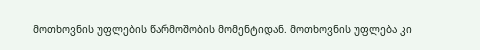მოთხოვნის უფლების წარმოშობის მომენტიდან. მოთხოვნის უფლება კი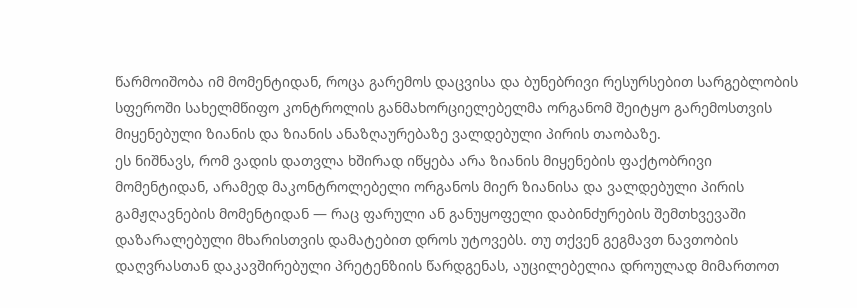წარმოიშობა იმ მომენტიდან, როცა გარემოს დაცვისა და ბუნებრივი რესურსებით სარგებლობის სფეროში სახელმწიფო კონტროლის განმახორციელებელმა ორგანომ შეიტყო გარემოსთვის მიყენებული ზიანის და ზიანის ანაზღაურებაზე ვალდებული პირის თაობაზე.
ეს ნიშნავს, რომ ვადის დათვლა ხშირად იწყება არა ზიანის მიყენების ფაქტობრივი მომენტიდან, არამედ მაკონტროლებელი ორგანოს მიერ ზიანისა და ვალდებული პირის გამჟღავნების მომენტიდან — რაც ფარული ან განუყოფელი დაბინძურების შემთხვევაში დაზარალებული მხარისთვის დამატებით დროს უტოვებს. თუ თქვენ გეგმავთ ნავთობის დაღვრასთან დაკავშირებული პრეტენზიის წარდგენას, აუცილებელია დროულად მიმართოთ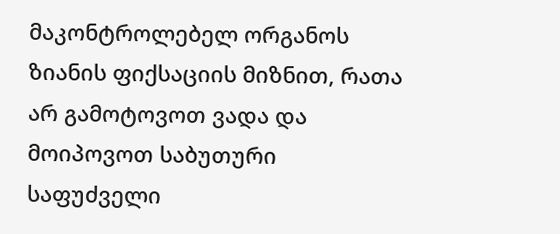მაკონტროლებელ ორგანოს ზიანის ფიქსაციის მიზნით, რათა არ გამოტოვოთ ვადა და მოიპოვოთ საბუთური საფუძველი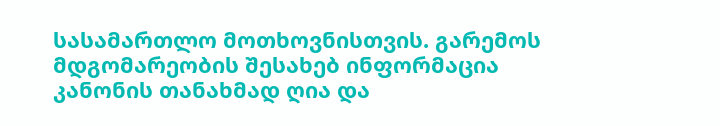სასამართლო მოთხოვნისთვის. გარემოს მდგომარეობის შესახებ ინფორმაცია კანონის თანახმად ღია და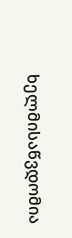ხელმისაწვდომია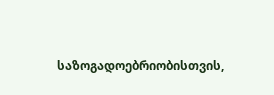საზოგადოებრიობისთვის,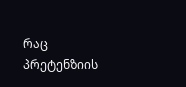რაც პრეტენზიის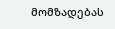მომზადებას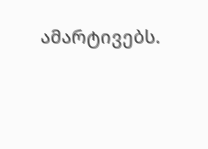ამარტივებს.